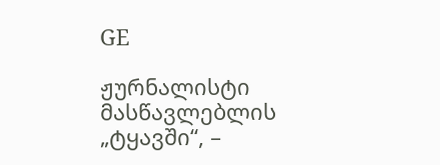GE

ჟურნალისტი მასწავლებლის „ტყავში“, –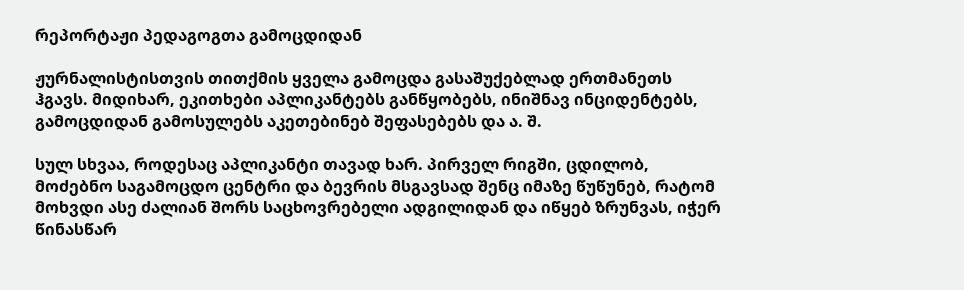რეპორტაჟი პედაგოგთა გამოცდიდან

ჟურნალისტისთვის თითქმის ყველა გამოცდა გასაშუქებლად ერთმანეთს ჰგავს. მიდიხარ, ეკითხები აპლიკანტებს განწყობებს, ინიშნავ ინციდენტებს, გამოცდიდან გამოსულებს აკეთებინებ შეფასებებს და ა. შ.

სულ სხვაა, როდესაც აპლიკანტი თავად ხარ. პირველ რიგში, ცდილობ, მოძებნო საგამოცდო ცენტრი და ბევრის მსგავსად შენც იმაზე წუწუნებ, რატომ მოხვდი ასე ძალიან შორს საცხოვრებელი ადგილიდან და იწყებ ზრუნვას, იჭერ წინასწარ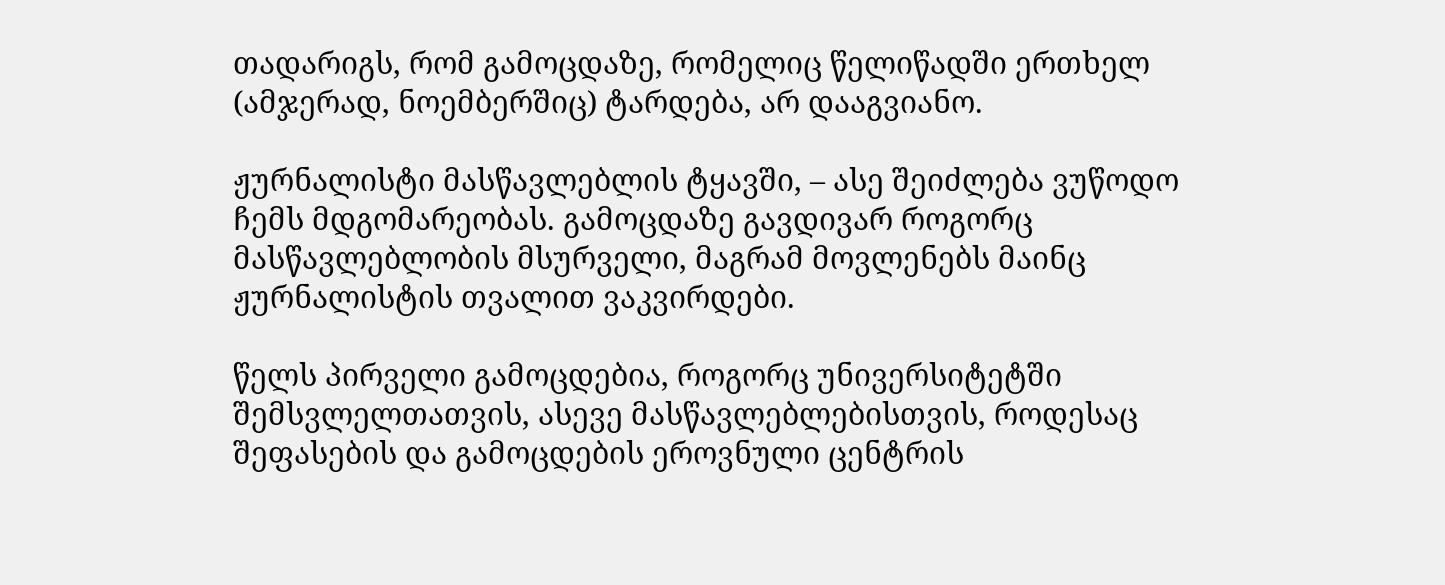თადარიგს, რომ გამოცდაზე, რომელიც წელიწადში ერთხელ (ამჯერად, ნოემბერშიც) ტარდება, არ დააგვიანო.

ჟურნალისტი მასწავლებლის ტყავში, – ასე შეიძლება ვუწოდო ჩემს მდგომარეობას. გამოცდაზე გავდივარ როგორც მასწავლებლობის მსურველი, მაგრამ მოვლენებს მაინც ჟურნალისტის თვალით ვაკვირდები.

წელს პირველი გამოცდებია, როგორც უნივერსიტეტში შემსვლელთათვის, ასევე მასწავლებლებისთვის, როდესაც შეფასების და გამოცდების ეროვნული ცენტრის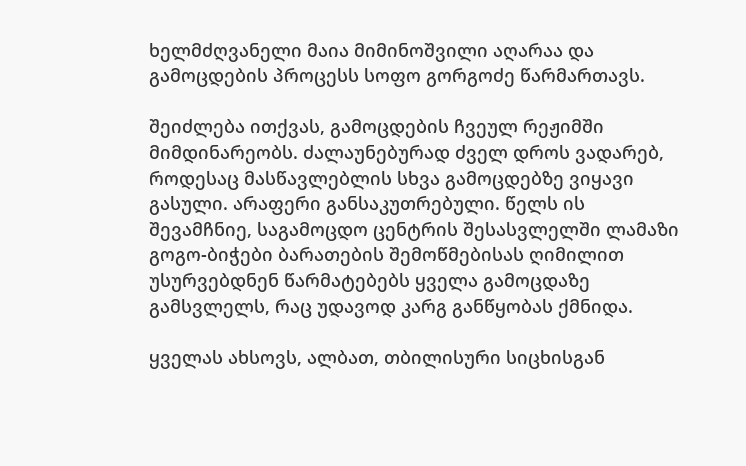ხელმძღვანელი მაია მიმინოშვილი აღარაა და გამოცდების პროცესს სოფო გორგოძე წარმართავს.

შეიძლება ითქვას, გამოცდების ჩვეულ რეჟიმში მიმდინარეობს. ძალაუნებურად ძველ დროს ვადარებ, როდესაც მასწავლებლის სხვა გამოცდებზე ვიყავი გასული. არაფერი განსაკუთრებული. წელს ის შევამჩნიე, საგამოცდო ცენტრის შესასვლელში ლამაზი გოგო-ბიჭები ბარათების შემოწმებისას ღიმილით უსურვებდნენ წარმატებებს ყველა გამოცდაზე გამსვლელს, რაც უდავოდ კარგ განწყობას ქმნიდა.

ყველას ახსოვს, ალბათ, თბილისური სიცხისგან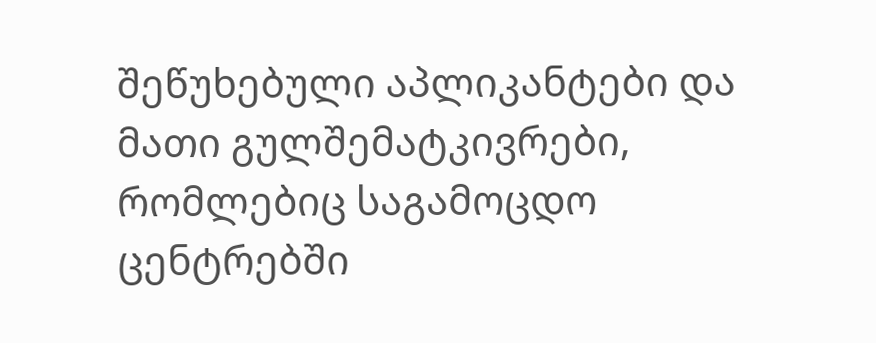შეწუხებული აპლიკანტები და მათი გულშემატკივრები, რომლებიც საგამოცდო ცენტრებში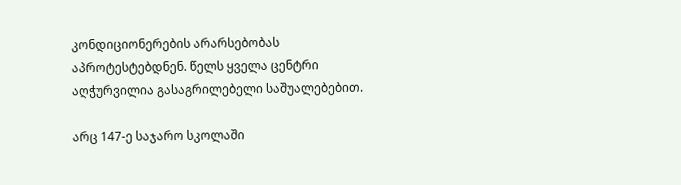კონდიციონერების არარსებობას აპროტესტებდნენ. წელს ყველა ცენტრი აღჭურვილია გასაგრილებელი საშუალებებით.

არც 147-ე საჯარო სკოლაში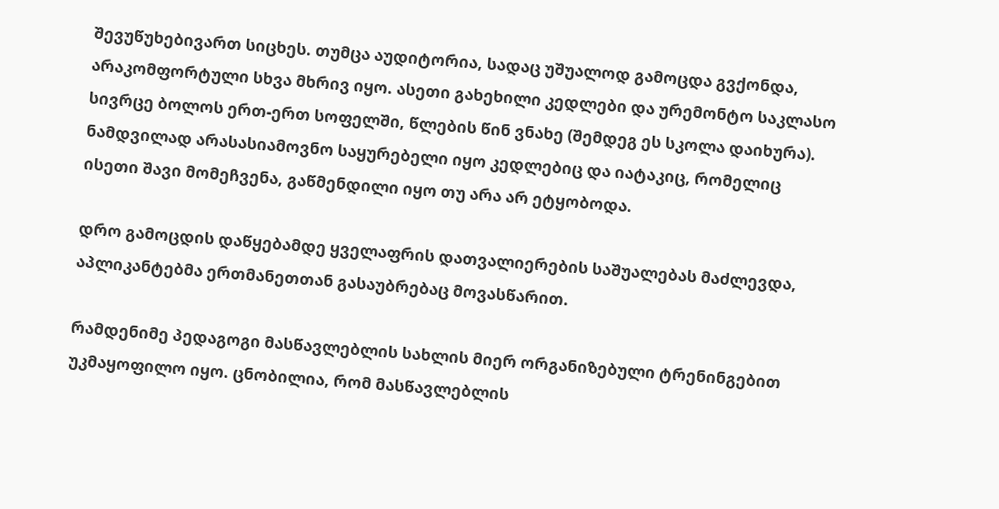შევუწუხებივართ სიცხეს. თუმცა აუდიტორია, სადაც უშუალოდ გამოცდა გვქონდა, არაკომფორტული სხვა მხრივ იყო. ასეთი გახეხილი კედლები და ურემონტო საკლასო სივრცე ბოლოს ერთ-ერთ სოფელში, წლების წინ ვნახე (შემდეგ ეს სკოლა დაიხურა). ნამდვილად არასასიამოვნო საყურებელი იყო კედლებიც და იატაკიც, რომელიც ისეთი შავი მომეჩვენა, გაწმენდილი იყო თუ არა არ ეტყობოდა.

დრო გამოცდის დაწყებამდე ყველაფრის დათვალიერების საშუალებას მაძლევდა, აპლიკანტებმა ერთმანეთთან გასაუბრებაც მოვასწარით.

რამდენიმე პედაგოგი მასწავლებლის სახლის მიერ ორგანიზებული ტრენინგებით უკმაყოფილო იყო. ცნობილია, რომ მასწავლებლის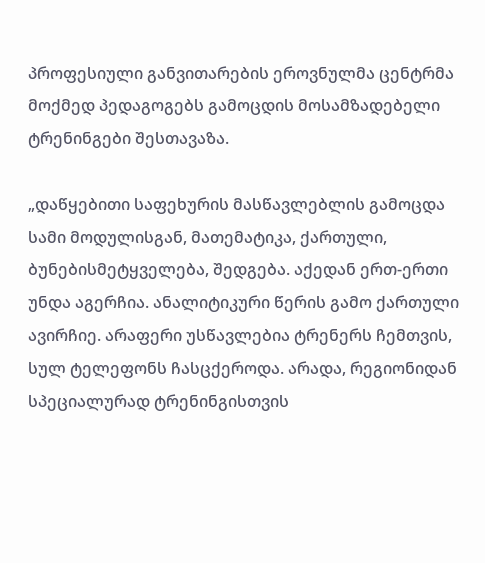პროფესიული განვითარების ეროვნულმა ცენტრმა მოქმედ პედაგოგებს გამოცდის მოსამზადებელი ტრენინგები შესთავაზა.

„დაწყებითი საფეხურის მასწავლებლის გამოცდა სამი მოდულისგან, მათემატიკა, ქართული, ბუნებისმეტყველება, შედგება. აქედან ერთ-ერთი უნდა აგერჩია. ანალიტიკური წერის გამო ქართული ავირჩიე. არაფერი უსწავლებია ტრენერს ჩემთვის, სულ ტელეფონს ჩასცქეროდა. არადა, რეგიონიდან სპეციალურად ტრენინგისთვის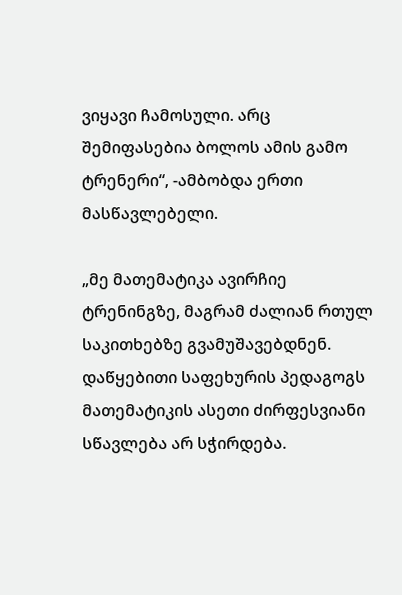ვიყავი ჩამოსული. არც შემიფასებია ბოლოს ამის გამო ტრენერი“, -ამბობდა ერთი მასწავლებელი.

„მე მათემატიკა ავირჩიე ტრენინგზე, მაგრამ ძალიან რთულ საკითხებზე გვამუშავებდნენ. დაწყებითი საფეხურის პედაგოგს მათემატიკის ასეთი ძირფესვიანი სწავლება არ სჭირდება.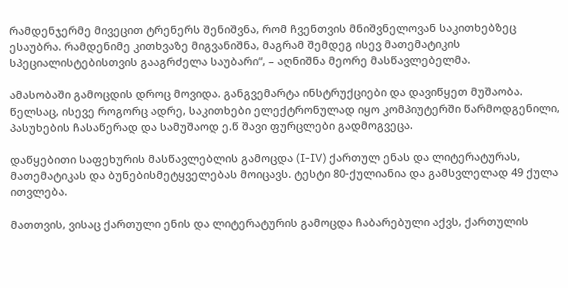რამდენჯერმე მივეცით ტრენერს შენიშვნა, რომ ჩვენთვის მნიშვნელოვან საკითხებზეც ესაუბრა. რამდენიმე კითხვაზე მიგვანიშნა, მაგრამ შემდეგ ისევ მათემატიკის სპეციალისტებისთვის გააგრძელა საუბარი“, – აღნიშნა მეორე მასწავლებელმა.

ამასობაში გამოცდის დროც მოვიდა. განგვემარტა ინსტრუქციები და დავიწყეთ მუშაობა. წელსაც, ისევე როგორც ადრე, საკითხები ელექტრონულად იყო კომპიუტერში წარმოდგენილი, პასუხების ჩასაწერად და სამუშაოდ ე.წ შავი ფურცლები გადმოგვეცა.

დაწყებითი საფეხურის მასწავლებლის გამოცდა (I-IV) ქართულ ენას და ლიტერატურას, მათემატიკას და ბუნებისმეტყველებას მოიცავს. ტესტი 80-ქულიანია და გამსვლელად 49 ქულა ითვლება.

მათთვის, ვისაც ქართული ენის და ლიტერატურის გამოცდა ჩაბარებული აქვს, ქართულის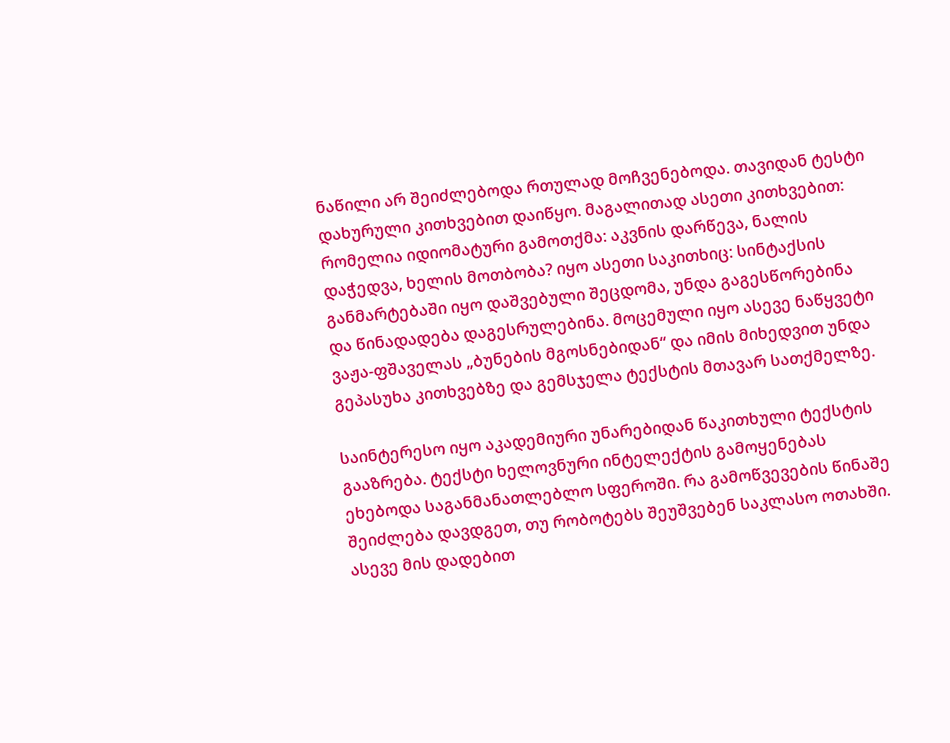ნაწილი არ შეიძლებოდა რთულად მოჩვენებოდა. თავიდან ტესტი დახურული კითხვებით დაიწყო. მაგალითად ასეთი კითხვებით:  რომელია იდიომატური გამოთქმა: აკვნის დარწევა, ნალის დაჭედვა, ხელის მოთბობა? იყო ასეთი საკითხიც: სინტაქსის განმარტებაში იყო დაშვებული შეცდომა, უნდა გაგესწორებინა და წინადადება დაგესრულებინა. მოცემული იყო ასევე ნაწყვეტი ვაჟა-ფშაველას „ბუნების მგოსნებიდან“ და იმის მიხედვით უნდა გეპასუხა კითხვებზე და გემსჯელა ტექსტის მთავარ სათქმელზე.

საინტერესო იყო აკადემიური უნარებიდან წაკითხული ტექსტის გააზრება. ტექსტი ხელოვნური ინტელექტის გამოყენებას ეხებოდა საგანმანათლებლო სფეროში. რა გამოწვევების წინაშე შეიძლება დავდგეთ, თუ რობოტებს შეუშვებენ საკლასო ოთახში. ასევე მის დადებით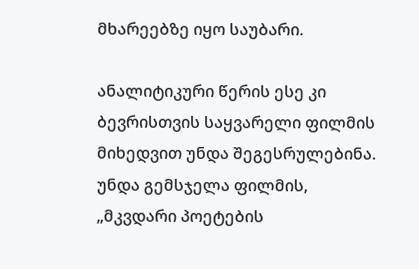მხარეებზე იყო საუბარი.

ანალიტიკური წერის ესე კი ბევრისთვის საყვარელი ფილმის მიხედვით უნდა შეგესრულებინა. უნდა გემსჯელა ფილმის, „მკვდარი პოეტების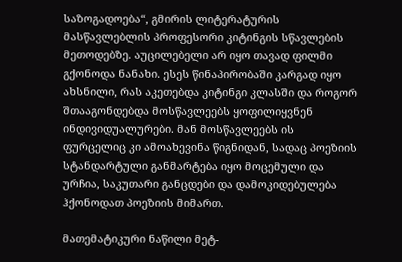საზოგადოება“, გმირის ლიტერატურის მასწავლებლის პროფესორი კიტინგის სწავლების მეთოდებზე. აუცილებელი არ იყო თავად ფილმი გქონოდა ნანახი. ესეს წინაპირობაში კარგად იყო ახსნილი, რას აკეთებდა კიტინგი კლასში და როგორ შთააგონდებდა მოსწავლეებს ყოფილიყვნენ ინდივიდუალურები. მან მოსწავლეებს ის ფურცელიც კი ამოახევინა წიგნიდან, სადაც პოეზიის სტანდარტული განმარტება იყო მოცემული და ურჩია, საკუთარი განცდები და დამოკიდებულება ჰქონოდათ პოეზიის მიმართ.

მათემატიკური ნაწილი მეტ-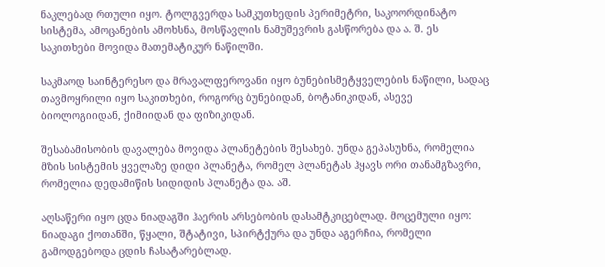ნაკლებად რთული იყო. ტოლგვერდა სამკუთხედის პერიმეტრი, საკოორდინატო სისტემა, ამოცანების ამოხსნა, მოსწავლის ნამუშევრის გასწორება და ა. შ. ეს საკითხები მოვიდა მათემატიკურ ნაწილში.

საკმაოდ საინტერესო და მრავალფეროვანი იყო ბუნებისმეტყველების ნაწილი, სადაც თავმოყრილი იყო საკითხები, როგორც ბუნებიდან, ბოტანიკიდან, ასევე ბიოლოგიიდან, ქიმიიდან და ფიზიკიდან.

შესაბამისობის დავალება მოვიდა პლანეტების შესახებ. უნდა გეპასუხნა, რომელია მზის სისტემის ყველაზე დიდი პლანეტა, რომელ პლანეტას ჰყავს ორი თანამგზავრი, რომელია დედამიწის სიდიდის პლანეტა და. აშ.

აღსაწერი იყო ცდა ნიადაგში ჰაერის არსებობის დასამტკიცებლად. მოცემული იყო: ნიადაგი ქოთანში, წყალი, შტატივი, სპირტქურა და უნდა აგერჩია, რომელი გამოდგებოდა ცდის ჩასატარებლად.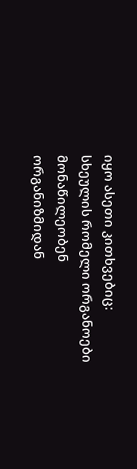იყო ასეთი კითხვებიც: სხეულის რომელი ორგანოები მონაწილეობენ ორგანიზმიდან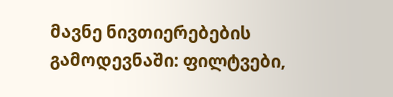მავნე ნივთიერებების გამოდევნაში: ფილტვები,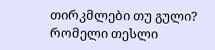თირკმლები თუ გული? რომელი თესლი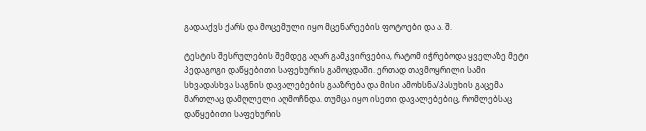გადააქვს ქარს და მოცემული იყო მცენარეების ფოტოები და ა. შ.

ტესტის შესრულების შემდეგ აღარ გამკვირვებია, რატომ იჭრებოდა ყველაზე მეტი პედაგოგი დაწყებითი საფეხურის გამოცდაში. ერთად თავმოყრილი სამი სხვადასხვა საგნის დავალებების გააზრება და მისი ამოხსნა/პასუხის გაცემა მართლაც დამღლელი აღმოჩნდა. თუმცა იყო ისეთი დავალებებიც, რომლებსაც დაწყებითი საფეხურის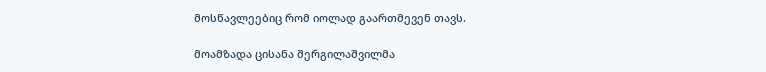მოსწავლეებიც რომ იოლად გაართმევენ თავს.

მოამზადა ცისანა შერგილაშვილმა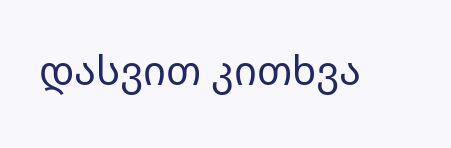დასვით კითხვა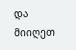და მიიღეთ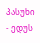პასუხი - ედუს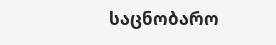საცნობარო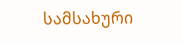სამსახური